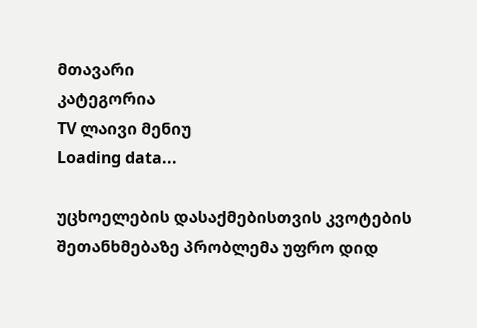მთავარი
კატეგორია
TV ლაივი მენიუ
Loading data...

უცხოელების დასაქმებისთვის კვოტების შეთანხმებაზე პრობლემა უფრო დიდ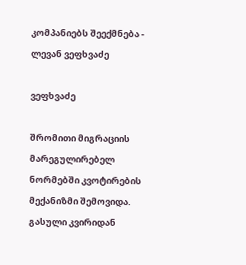კომპანიებს შეექმნება - ლევან ვეფხვაძე

ვეფხვაძე

შრომითი მიგრაციის მარეგულირებელ ნორმებში კვოტირების მექანიზმი შემოვიდა. გასული კვირიდან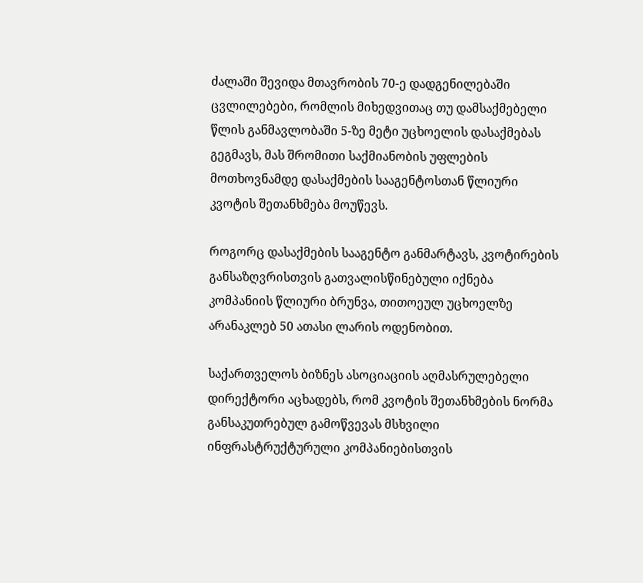ძალაში შევიდა მთავრობის 70-ე დადგენილებაში ცვლილებები, რომლის მიხედვითაც თუ დამსაქმებელი წლის განმავლობაში 5-ზე მეტი უცხოელის დასაქმებას გეგმავს, მას შრომითი საქმიანობის უფლების მოთხოვნამდე დასაქმების სააგენტოსთან წლიური კვოტის შეთანხმება მოუწევს.

როგორც დასაქმების სააგენტო განმარტავს, კვოტირების განსაზღვრისთვის გათვალისწინებული იქნება კომპანიის წლიური ბრუნვა, თითოეულ უცხოელზე არანაკლებ 50 ათასი ლარის ოდენობით.

საქართველოს ბიზნეს ასოციაციის აღმასრულებელი დირექტორი აცხადებს, რომ კვოტის შეთანხმების ნორმა განსაკუთრებულ გამოწვევას მსხვილი ინფრასტრუქტურული კომპანიებისთვის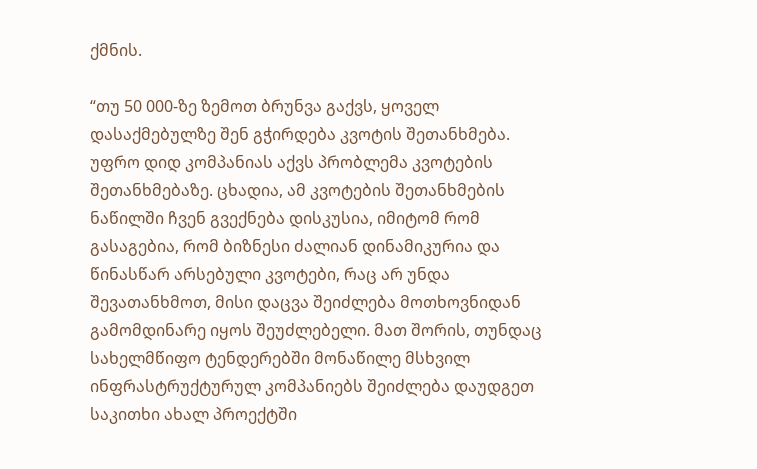ქმნის.

“თუ 50 000-ზე ზემოთ ბრუნვა გაქვს, ყოველ დასაქმებულზე შენ გჭირდება კვოტის შეთანხმება. უფრო დიდ კომპანიას აქვს პრობლემა კვოტების შეთანხმებაზე. ცხადია, ამ კვოტების შეთანხმების ნაწილში ჩვენ გვექნება დისკუსია, იმიტომ რომ გასაგებია, რომ ბიზნესი ძალიან დინამიკურია და წინასწარ არსებული კვოტები, რაც არ უნდა შევათანხმოთ, მისი დაცვა შეიძლება მოთხოვნიდან გამომდინარე იყოს შეუძლებელი. მათ შორის, თუნდაც სახელმწიფო ტენდერებში მონაწილე მსხვილ ინფრასტრუქტურულ კომპანიებს შეიძლება დაუდგეთ საკითხი ახალ პროექტში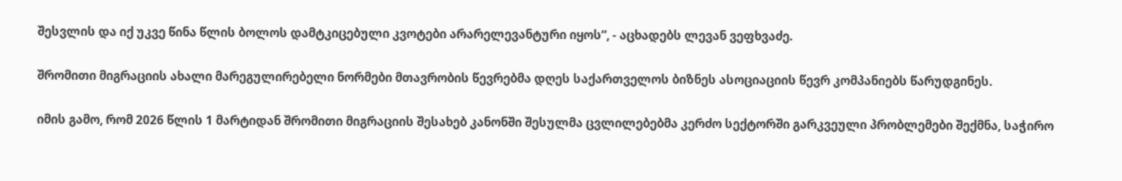შესვლის და იქ უკვე წინა წლის ბოლოს დამტკიცებული კვოტები არარელევანტური იყოს”, - აცხადებს ლევან ვეფხვაძე.

შრომითი მიგრაციის ახალი მარეგულირებელი ნორმები მთავრობის წევრებმა დღეს საქართველოს ბიზნეს ასოციაციის წევრ კომპანიებს წარუდგინეს.

იმის გამო, რომ 2026 წლის 1 მარტიდან შრომითი მიგრაციის შესახებ კანონში შესულმა ცვლილებებმა კერძო სექტორში გარკვეული პრობლემები შექმნა, საჭირო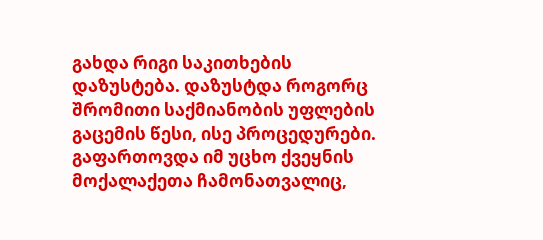გახდა რიგი საკითხების დაზუსტება. დაზუსტდა როგორც შრომითი საქმიანობის უფლების გაცემის წესი, ისე პროცედურები. გაფართოვდა იმ უცხო ქვეყნის მოქალაქეთა ჩამონათვალიც,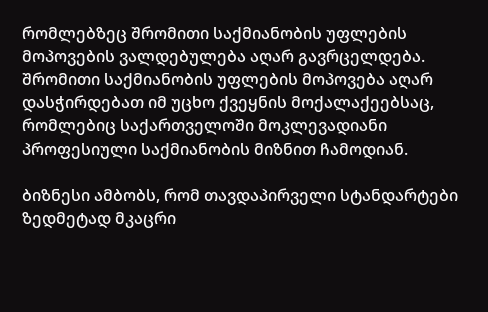რომლებზეც შრომითი საქმიანობის უფლების მოპოვების ვალდებულება აღარ გავრცელდება. შრომითი საქმიანობის უფლების მოპოვება აღარ დასჭირდებათ იმ უცხო ქვეყნის მოქალაქეებსაც, რომლებიც საქართველოში მოკლევადიანი პროფესიული საქმიანობის მიზნით ჩამოდიან.

ბიზნესი ამბობს, რომ თავდაპირველი სტანდარტები ზედმეტად მკაცრი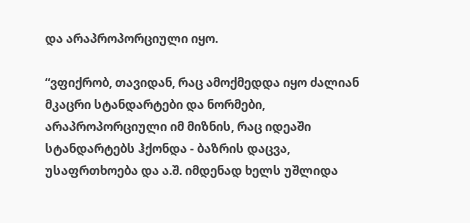და არაპროპორციული იყო.

“ვფიქრობ, თავიდან, რაც ამოქმედდა იყო ძალიან მკაცრი სტანდარტები და ნორმები, არაპროპორციული იმ მიზნის, რაც იდეაში სტანდარტებს ჰქონდა - ბაზრის დაცვა, უსაფრთხოება და ა.შ. იმდენად ხელს უშლიდა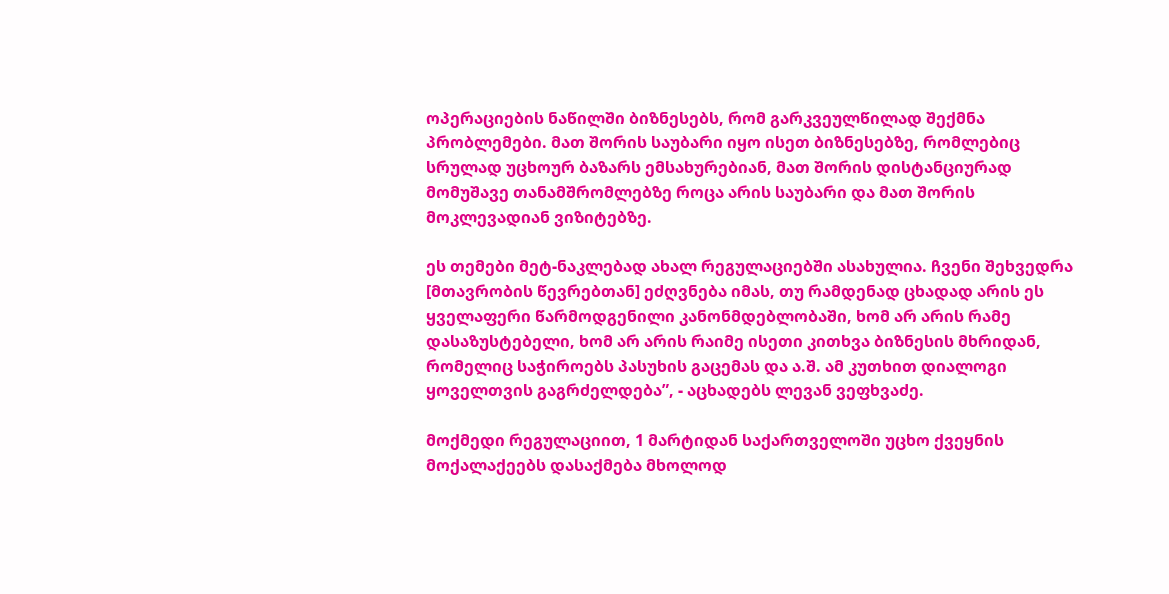ოპერაციების ნაწილში ბიზნესებს, რომ გარკვეულწილად შექმნა პრობლემები. მათ შორის საუბარი იყო ისეთ ბიზნესებზე, რომლებიც სრულად უცხოურ ბაზარს ემსახურებიან, მათ შორის დისტანციურად მომუშავე თანამშრომლებზე როცა არის საუბარი და მათ შორის მოკლევადიან ვიზიტებზე.

ეს თემები მეტ-ნაკლებად ახალ რეგულაციებში ასახულია. ჩვენი შეხვედრა [მთავრობის წევრებთან] ეძღვნება იმას, თუ რამდენად ცხადად არის ეს ყველაფერი წარმოდგენილი კანონმდებლობაში, ხომ არ არის რამე დასაზუსტებელი, ხომ არ არის რაიმე ისეთი კითხვა ბიზნესის მხრიდან, რომელიც საჭიროებს პასუხის გაცემას და ა.შ. ამ კუთხით დიალოგი ყოველთვის გაგრძელდება”, - აცხადებს ლევან ვეფხვაძე.

მოქმედი რეგულაციით, 1 მარტიდან საქართველოში უცხო ქვეყნის მოქალაქეებს დასაქმება მხოლოდ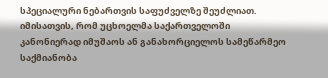სპეციალური ნებართვის საფუძველზე შეუძლიათ. იმისათვის, რომ უცხოელმა საქართველოში კანონიერად იმუშაოს ან განახორციელოს სამეწარმეო საქმიანობა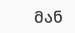მან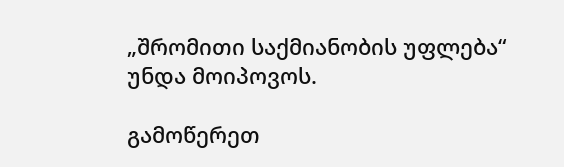„შრომითი საქმიანობის უფლება“ უნდა მოიპოვოს.

გამოწერეთ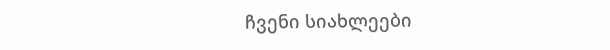ჩვენი სიახლეები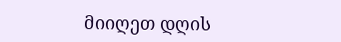მიიღეთ დღის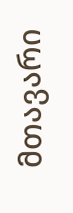მთავარი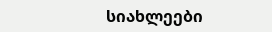სიახლეები